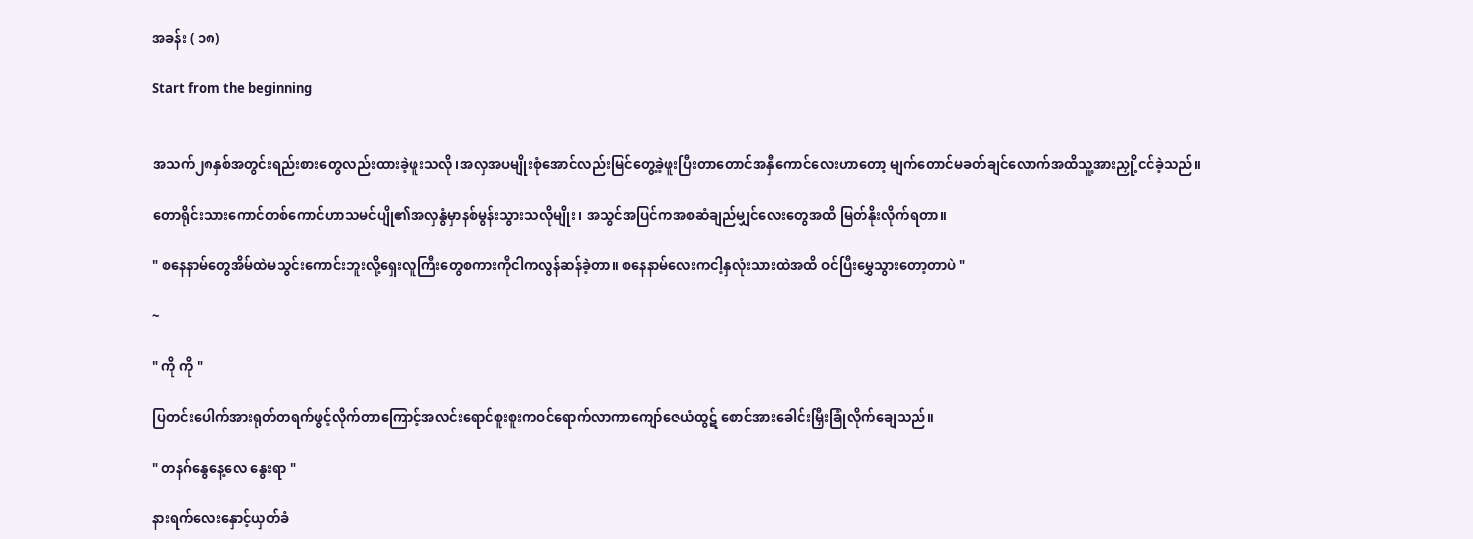အခန်း ( ၁၈)

Start from the beginning


အသက်၂၈နှစ်အတွင်းရည်းစားတွေလည်းထားခဲ့ဖူးသလို၊အလှအပမျိုးစုံအောင်လည်းမြင်တွေ့ခဲ့ဖူးပြီးတာတောင်အနှီကောင်လေးဟာတော့ မျက်တောင်မခတ်ချင်လောက်အထိသူ့အားညှို့ငင်ခဲ့သည်။

တောရိုင်းသားကောင်တစ်ကောင်ဟာသမင်ပျို၏အလှနွံမှာနစ်မွန်းသွားသလိုမျိုး၊ အသွင်အပြင်ကအစဆံချည်မျှင်လေးတွေအထိ မြတ်နိုးလိုက်ရတာ။

" စနေနာမ်တွေအိမ်ထဲမသွင်းကောင်းဘူးလို့ရှေးလူကြီးတွေစကားကိုငါကလွန်ဆန်ခဲ့တာ။ စနေနာမ်လေးကငါ့နှလုံးသားထဲအထိ ဝင်ပြီးမွှေသွားတော့တာပဲ "

~

" ကို ကို "

ပြတင်းပေါက်အားရုတ်တရက်ဖွင့်လိုက်တာကြောင့်အလင်းရောင်စူးစူးကဝင်ရောက်လာကာကျော်ဇေယံထွဋ် စောင်အားခေါင်းမြှီးခြုံလိုက်ချေသည်။

" တနဂ်နွေနေ့လေ နွေးရာ "

နားရက်လေးနှောင့်ယှတ်ခံ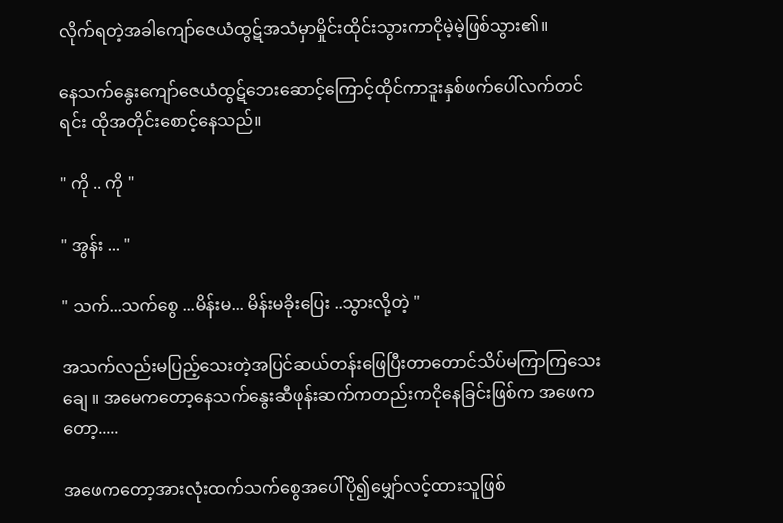လိုက်ရတဲ့အခါကျော်ဇေယံထွဋ်အသံမှာမှိုင်းထိုင်းသွားကာငိုမဲ့မဲ့ဖြစ်သွား၏။

နေသက်နွေးကျော်ဇေယံထွဋ်ဘေးဆောင့်ကြောင့်ထိုင်ကာဒူးနှစ်ဖက်ပေါ်လက်တင်ရင်း ထိုအတိုင်းစောင့်နေသည်။

" ကို .. ကို "

" အွန်း ... "

" သက်...သက်စွေ ...မိန်းမ... မိန်းမခိုးပြေး ..သွားလို့တဲ့ "

အသက်လည်းမပြည့်သေးတဲ့အပြင်ဆယ်တန်းဖြေပြီးတာတောင်သိပ်မကြာကြသေးချေ ။ အမေကတော့နေသက်နွေးဆီဖုန်းဆက်ကတည်းကငိုနေခြင်းဖြစ်က အဖေကတော့.....

အဖေကတော့အားလုံးထက်သက်စွေအပေါ်ပို၍မျှော်လင့်ထားသူဖြစ်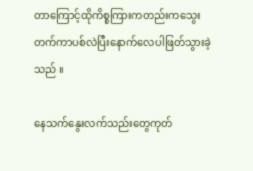တာကြောင့်ထိုကိစ္စကြားကတည်းကသွေးတက်ကာပစ်လဲပြီးနောက်လေပါဖြတ်သွားခဲ့သည် ။

နေသက်နွေးလက်သည်းတွေကုတ်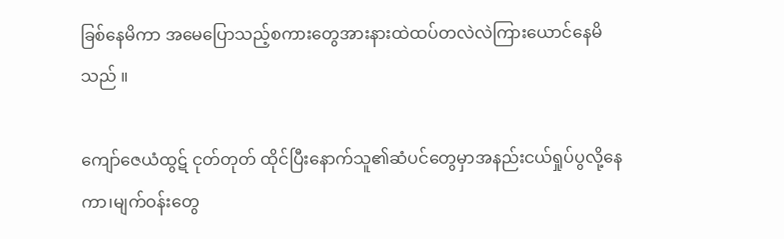ခြစ်နေမိကာ အမေပြောသည့်စကားတွေအားနားထဲထပ်တလဲလဲကြားယောင်နေမိသည် ။

ကျော်ဇေယံထွဋ် ငုတ်တုတ် ထိုင်ပြီးနောက်သူ၏ဆံပင်တွေမှာအနည်းငယ်ရှုပ်ပွလို့နေကာ၊မျက်ဝန်းတွေ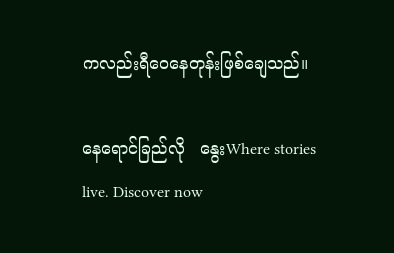ကလည်းရီဝေနေတုန်းဖြစ်ချေသည်။

နေရောင်ခြည်လို   နွေးWhere stories live. Discover now